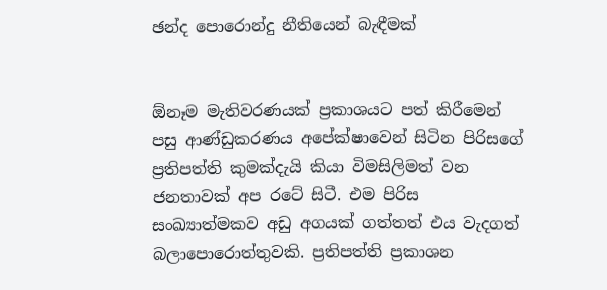ඡන්ද පොරොන්දු නීතියෙන් බැඳීමක්


ඕනෑම මැතිවරණයක් ප්‍රකාශයට පත් කිරීමෙන් පසු ආණ්ඩුකරණය අපේක්ෂාවෙන් සිටින පිරිසගේ ප්‍රතිපත්ති කුමක්දැයි කියා විමසිලිමත් වන ජනතාවක් අප රටේ සිටී. එම පිරිස සංඛ්‍යාත්මකව අඩු අගයක් ගත්තත් එය වැදගත් බලාපොරොත්තුවකි. ප්‍රතිපත්ති ප්‍රකාශන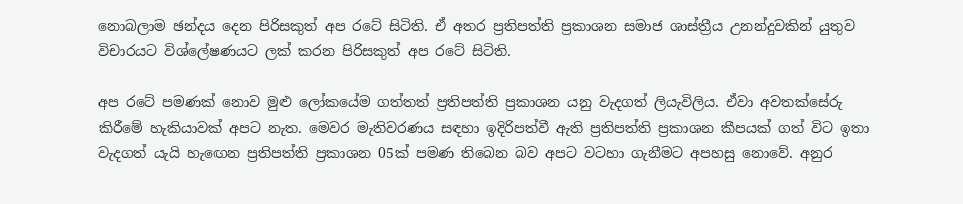නොබලාම ඡන්දය දෙන පිරිසකුත් අප රටේ සිටිති. ඒ අතර ප්‍රතිපත්ති ප්‍රකාශන සමාජ ශාස්ත්‍රීය උනන්දුවකින් යුතුව විචාරයට විශ්ලේෂණයට ලක් කරන පිරිසකුත් අප රටේ සිටිති.

අප රටේ පමණක් නොව මුළු ලෝකයේම ගත්තත් ප්‍රතිපත්ති ප්‍රකාශන යනු වැදගත් ලියැවිලිය. ඒවා අවතක්සේරු කිරීමේ හැකියාවක් අපට නැත. මෙවර මැතිවරණය සඳහා ඉදිරිපත්වී ඇති ප්‍රතිපත්ති ප්‍රකාශන කීපයක් ගත් විට ඉතා වැදගත් යැයි හැඟෙන ප්‍රතිපත්ති ප්‍රකාශන 05ක් පමණ තිබෙන බව අපට වටහා ගැනීමට අපහසු නොවේ. අනුර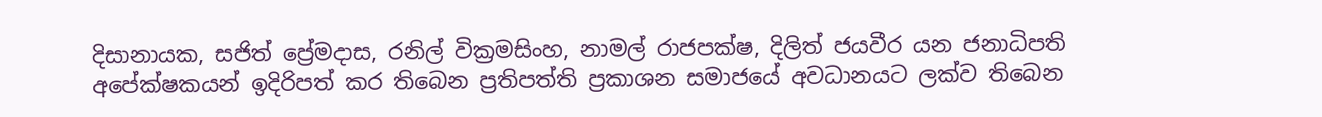දිසානායක, සජිත් ප්‍රේමදාස, රනිල් වික්‍රමසිංහ, නාමල් රාජපක්ෂ, දිලිත් ජයවීර යන ජනාධිපති අපේක්ෂකයන් ඉදිරිපත් කර තිබෙන ප්‍රතිපත්ති ප්‍රකාශන සමාජයේ අවධානයට ලක්ව තිබෙන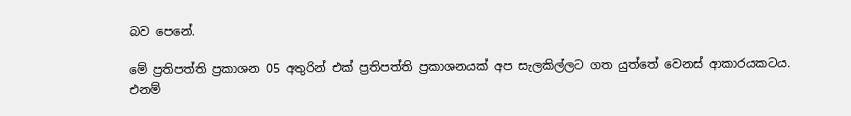බව පෙනේ.

මේ ප්‍රතිපත්ති ප්‍රකාශන 05 අතුරින් එක් ප්‍රතිපත්ති ප්‍රකාශනයක් අප සැලකිල්ලට ගත යුත්තේ වෙනස් ආකාරයකටය. එනම්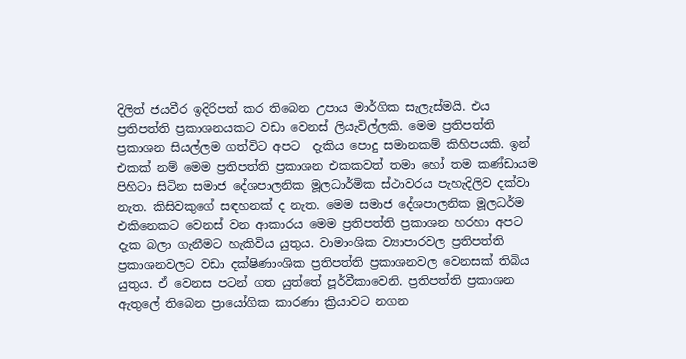දිලිත් ජයවීර ඉදිරිපත් කර තිබෙන උපාය මාර්ගික සැලැස්මයි. එය ප්‍රතිපත්ති ප්‍රකාශනයකට වඩා වෙනස් ලියැවිල්ලකි. මෙම ප්‍රතිපත්ති ප්‍රකාශන සියල්ලම ගත්විට අපට  දැකිය පොදු සමානකම් කිහිපයකි. ඉන් එකක් නම් මෙම ප්‍රතිපත්ති ප්‍රකාශන එකකවත් තමා හෝ තම කණ්ඩායම පිහිටා සිටින සමාජ දේශපාලනික මූලධාර්මික ස්ථාවරය පැහැදිලිව දක්වා නැත. කිසිවකුගේ සඳහනක් ද නැත. මෙම සමාජ දේශපාලනික මූලධර්ම එකිනෙකට වෙනස් වන ආකාරය මෙම ප්‍රතිපත්ති ප්‍රකාශන හරහා අපට දැක බලා ගැනීමට හැකිවිය යුතුය. වාමාංශික ව්‍යාපාරවල ප්‍රතිපත්ති ප්‍රකාශනවලට වඩා දක්ෂිණාංශික ප්‍රතිපත්ති ප්‍රකාශනවල වෙනසක් තිබිය යුතුය. ඒ වෙනස පටන් ගත යුත්තේ පූර්වීකාවෙනි. ප්‍රතිපත්ති ප්‍රකාශන ඇතුලේ තිබෙන ප්‍රායෝගික කාරණා ක්‍රියාවට නගන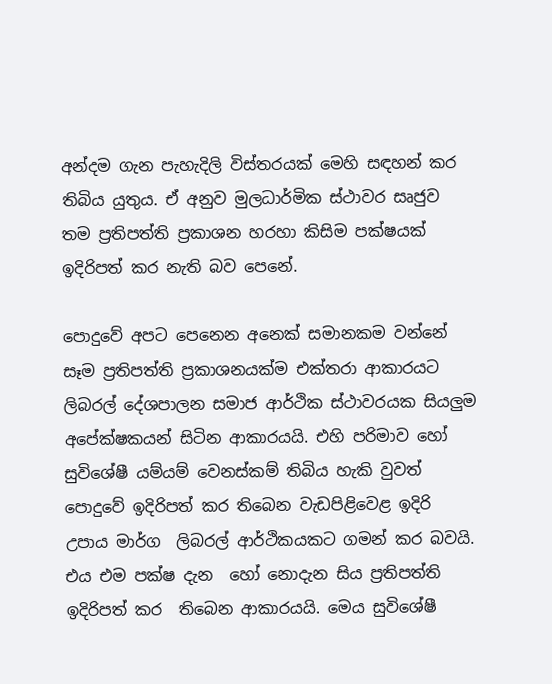අන්දම ගැන පැහැදිලි විස්තරයක් මෙහි සඳහන් කර තිබිය යුතුය. ඒ අනුව මුලධාර්මික ස්ථාවර සෘජුව තම ප්‍රතිපත්ති ප්‍රකාශන හරහා කිසිම පක්ෂයක් ඉදිරිපත් කර නැති බව පෙනේ.

පොදුවේ අපට පෙනෙන අනෙක් සමානකම වන්නේ සෑම ප්‍රතිපත්ති ප්‍රකාශනයක්ම එක්තරා ආකාරයට ලිබරල් දේශපාලන සමාජ ආර්ථික ස්ථාවරයක සියලුම අපේක්ෂකයන් සිටින ආකාරයයි. එහි පරිමාව හෝ සුවිශේෂී යම්යම් වෙනස්කම් තිබිය හැකි වුවත් පොදුවේ ඉදිරිපත් කර තිබෙන වැඩපිළිවෙළ ඉදිරි උපාය මාර්ග  ලිබරල් ආර්ථිකයකට ගමන් කර බවයි. එය එම පක්ෂ දැන  හෝ නොදැන සිය ප්‍රතිපත්ති ඉදිරිපත් කර  තිබෙන ආකාරයයි. මෙය සුවිශේෂී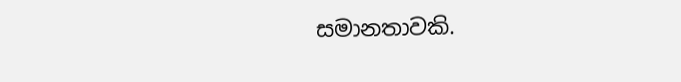සමානතාවකි.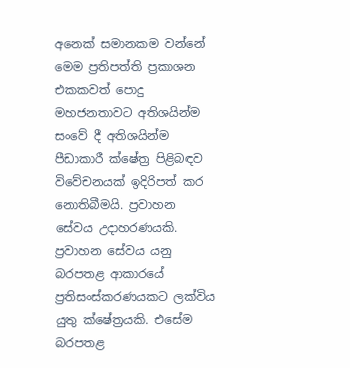අනෙක් සමානකම වන්නේ මෙම ප්‍රතිපත්ති ප්‍රකාශන එකකවත් පොදු මහජනතාවට අතිශයින්ම සංවේ දී අතිශයින්ම පීඩාකාරී ක්ෂේත්‍ර පිළිබඳව විවේචනයක් ඉදිරිපත් කර නොතිබීමයි. ප්‍රවාහන සේවය උදාහරණයකි. ප්‍රවාහන සේවය යනු බරපතළ ආකාරයේ ප්‍රතිසංස්කරණයකට ලක්විය යුතු ක්ෂේත්‍රයකි. එසේම බරපතළ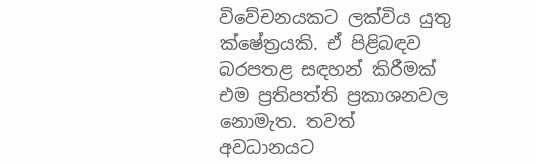විවේචනයකට ලක්විය යුතු ක්ෂේත්‍රයකි. ඒ පිළිබඳව බරපතළ සඳහන් කිරීමක් එම ප්‍රතිපත්ති ප්‍රකාශනවල නොමැත. තවත් අවධානයට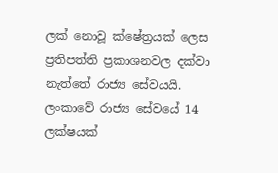ලක් නොවූ ක්ෂේත්‍රයක් ලෙස ප්‍රතිපත්ති ප්‍රකාශනවල දක්වා නැත්තේ රාජ්‍ය සේවයයි. ලංකාවේ රාජ්‍ය සේවයේ 14 ලක්ෂයක්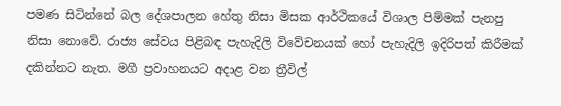පමණ සිටින්නේ බල දේශපාලන හේතු නිසා මිසක ආර්ථිකයේ විශාල පිම්මක් පැනපු නිසා නොවේ. රාජ්‍ය සේවය පිළිබඳ පැහැදිලි විවේචනයක් හෝ පැහැදිලි ඉදිරිපත් කිරීමක් දකින්නට නැත. මගී ප්‍රවාහනයට අදාළ වන ත්‍රීවිල්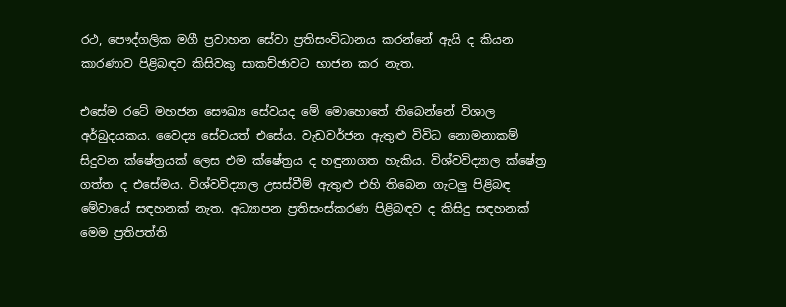රථ, පෞද්ගලික මගී ප්‍රවාහන සේවා ප්‍රතිසංවිධානය කරන්නේ ඇයි ද කියන කාරණාව පිළිබඳව කිසිවකු සාකච්ඡාවට භාජන කර නැත.

එසේම රටේ මහජන සෞඛ්‍ය සේවයද මේ මොහොතේ තිබෙන්නේ විශාල අර්බුදයකය. වෛද්‍ය සේවයත් එසේය. වැඩවර්ජන ඇතුළු විවිධ නොමනාකම් සිදුවන ක්ෂේත්‍රයක් ලෙස එම ක්ෂේත්‍රය ද හඳුනාගත හැකිය. විශ්වවිද්‍යාල ක්ෂේත්‍ර ගත්ත ද එසේමය. විශ්වවිද්‍යාල උසස්වීම් ඇතුළු එහි තිබෙන ගැටලු පිළිබඳ මේවායේ සඳහනක් නැත. අධ්‍යාපන ප්‍රතිසංස්කරණ පිළිබඳව ද කිසිදු සඳහනක් මෙම ප්‍රතිපත්ති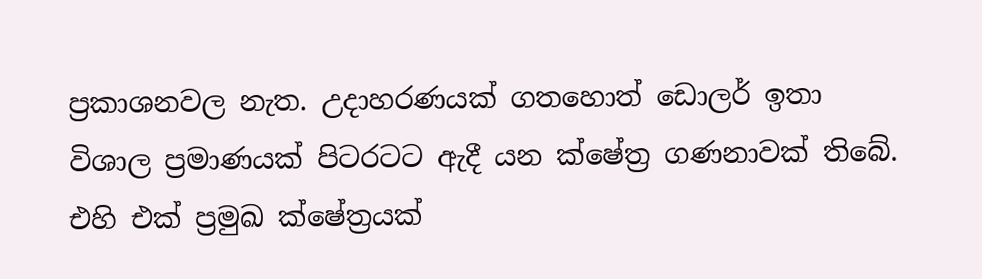ප්‍රකාශනවල නැත. උදාහරණයක් ගතහොත් ඩොලර් ඉතා විශාල ප්‍රමාණයක් පිටරටට ඇදී යන ක්ෂේත්‍ර ගණනාවක් තිබේ. එහි එක් ප්‍රමුඛ ක්ෂේත්‍රයක්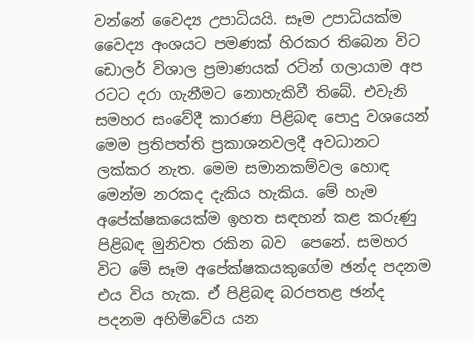වන්නේ වෛද්‍ය උපාධියයි. සෑම උපාධියක්ම වෛද්‍ය අංශයට පමණක් හිරකර තිබෙන විට ඩොලර් විශාල ප්‍රමාණයක් රටින් ගලායාම අප රටට දරා ගැනීමට නොහැකිවී තිබේ. එවැනි සමහර සංවේදී කාරණා පිළිබඳ පොදු වශයෙන් මෙම ප්‍රතිපත්ති ප්‍රකාශනවලදී අවධානට ලක්කර නැත. මෙම සමානකම්වල හොඳ මෙන්ම නරකද දැකිය හැකිය. මේ හැම අපේක්ෂකයෙක්ම ඉහත සඳහන් කළ කරුණු පිළිබඳ මුනිවත රකින බව  පෙනේ. සමහර විට මේ සෑම අපේක්ෂකයකුගේම ඡන්ද පදනම එය විය හැක. ඒ පිළිබඳ බරපතළ ඡන්ද පදනම අහිමිවේය යන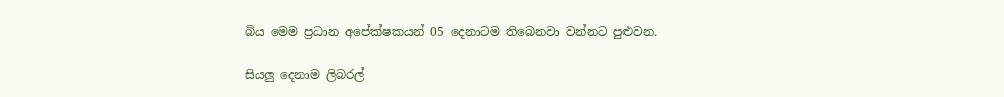බිය මෙම ප්‍රධාන අපේක්ෂකයන් 05 දෙනාටම තිබෙනවා වන්නට පුළුවන.

සියලු දෙනාම ලිබරල්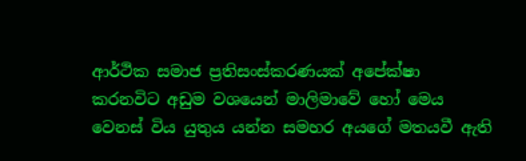ආර්ථික සමාජ ප්‍රතිසංස්කරණයක් අපේක්ෂා කරනවිට අඩුම වශයෙන් මාලිමාවේ හෝ මෙය වෙනස් විය යුතුය යන්න සමහර අයගේ මතයවී ඇති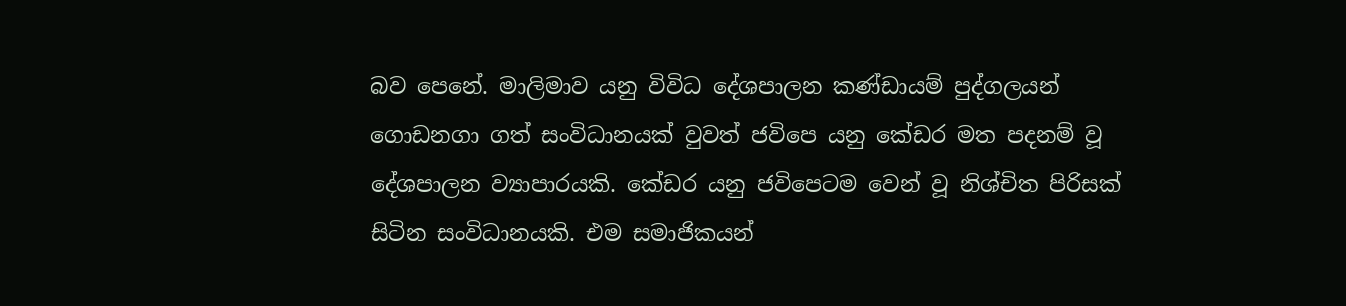බව පෙනේ. මාලිමාව යනු විවිධ දේශපාලන කණ්ඩායම් පුද්ගලයන් ගොඩනගා ගත් සංවිධානයක් වුවත් ජවිපෙ යනු කේඩර මත පදනම් වූ දේශපාලන ව්‍යාපාරයකි. කේඩර යනු ජවිපෙටම වෙන් වූ නිශ්චිත පිරිසක් සිටින සංවිධානයකි. එම සමාජිකයන්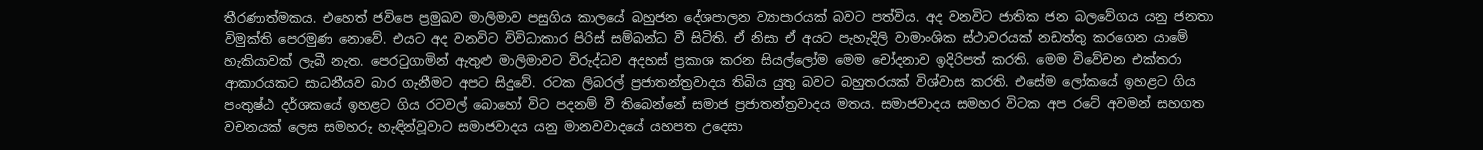තීරණාත්මකය. එහෙත් ජවිපෙ ප්‍රමුඛව මාලිමාව පසුගිය කාලයේ බහුජන දේශපාලන ව්‍යාපාරයක් බවට පත්විය. අද වනවිට ජාතික ජන බලවේගය යනු ජනතා විමුක්ති පෙරමුණ නොවේ. එයට අද වනවිට විවිධාකාර පිරිස් සම්බන්ධ වී සිටිති. ඒ නිසා ඒ අයට පැහැදිලි වාමාංශික ස්ථාවරයක් නඩත්තු කරගෙන යාමේ හැකියාවක් ලැබී නැත. පෙරටුගාමින් ඇතුළු මාලිමාවට විරුද්ධව අදහස් ප්‍රකාශ කරන සියල්ලෝම මෙම චෝදනාව ඉදිරිපත් කරති. මෙම විවේචන එක්තරා ආකාරයකට සාධනීයව බාර ගැනීමට අපට සිදුවේ. රටක ලිබරල් ප්‍රජාතන්ත්‍රවාදය තිබිය යුතු බවට බහුතරයක් විශ්වාස කරති. එසේම ලෝකයේ ඉහළට ගිය පංතුෂ්ඨ දර්ශකයේ ඉහළට ගිය රටවල් බොහෝ විට පදනම් වී තිබෙන්නේ සමාජ ප්‍රජාතන්ත්‍රවාදය මතය. සමාජවාදය සමහර විටක අප රටේ අවමන් සහගත වචනයක් ලෙස සමහරු හැඳින්වූවාට සමාජවාදය යනු මානවවාදයේ යහපත උදෙසා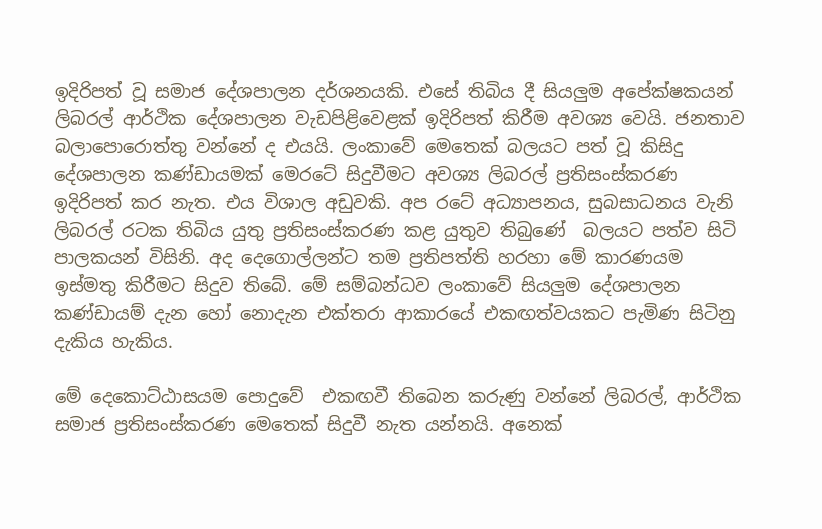ඉදිරිපත් වූ සමාජ දේශපාලන දර්ශනයකි. එසේ තිබිය දී සියලුම අපේක්ෂකයන් ලිබරල් ආර්ථික දේශපාලන වැඩපිළිවෙළක් ඉදිරිපත් කිරීම අවශ්‍ය වෙයි. ජනතාව බලාපොරොත්තු වන්නේ ද එයයි. ලංකාවේ මෙතෙක් බලයට පත් වූ කිසිදු දේශපාලන කණ්ඩායමක් මෙරටේ සිදුවීමට අවශ්‍ය ලිබරල් ප්‍රතිසංස්කරණ ඉදිරිපත් කර නැත. එය විශාල අඩුවකි. අප රටේ අධ්‍යාපනය, සුබසාධනය වැනි ලිබරල් රටක තිබිය යුතු ප්‍රතිසංස්කරණ කළ යුතුව තිබුණේ  බලයට පත්ව සිටි පාලකයන් විසිනි. අද දෙගොල්ලන්ට තම ප්‍රතිපත්ති හරහා මේ කාරණයම ඉස්මතු කිරීමට සිදුව තිබේ. මේ සම්බන්ධව ලංකාවේ සියලුම දේශපාලන කණ්ඩායම් දැන හෝ නොදැන එක්තරා ආකාරයේ එකඟත්වයකට පැමිණ සිටිනු දැකිය හැකිය.

මේ දෙකොට්ඨාසයම පොදුවේ  එකඟවී තිබෙන කරුණු වන්නේ ලිබරල්, ආර්ථික සමාජ ප්‍රතිසංස්කරණ මෙතෙක් සිදුවී නැත යන්නයි. අනෙක්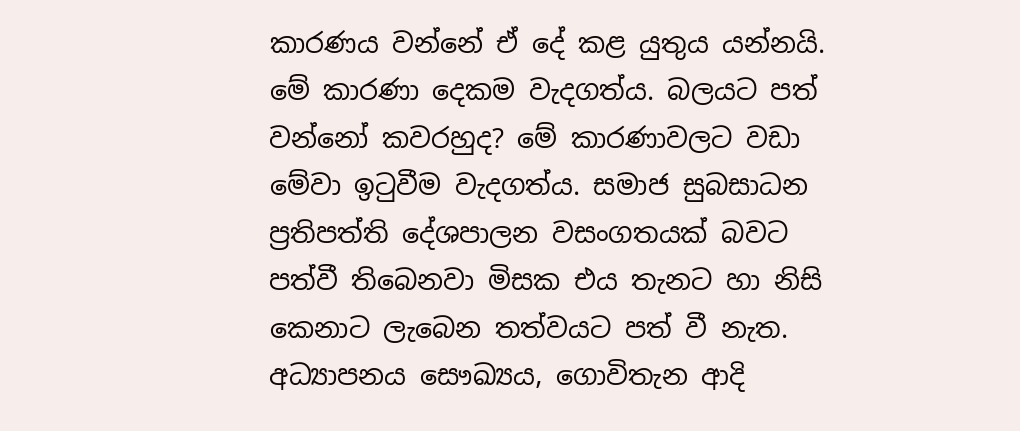කාරණය වන්නේ ඒ දේ කළ යුතුය යන්නයි. මේ කාරණා දෙකම වැදගත්ය. බලයට පත් වන්නෝ කවරහුද? මේ කාරණාවලට වඩා මේවා ඉටුවීම වැදගත්ය. සමාජ සුබසාධන ප්‍රතිපත්ති දේශපාලන වසංගතයක් බවට පත්වී තිබෙනවා මිසක එය තැනට හා නිසි කෙනාට ලැබෙන තත්වයට පත් වී නැත. අධ්‍යාපනය සෞඛ්‍යය, ගොවිතැන ආදි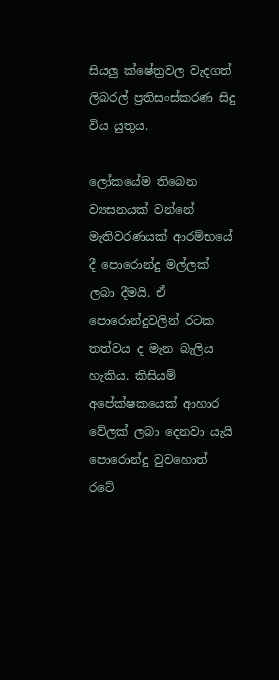සියලු ක්ෂේත්‍රවල වැදගත් ලිබරල් ප්‍රතිසංස්කරණ සිදු විය යුතුය.

ලෝකයේම තිබෙන ව්‍යසනයක් වන්නේ මැතිවරණයක් ආරම්භයේ දී පොරොන්දු මල්ලක් ලබා දීමයි. ඒ පොරොන්දුවලින් රටක තත්වය ද මැන බැලිය හැකිය. කිසියම් අපේක්ෂකයෙක් ආහාර වේලක් ලබා දෙනවා යැයි පොරොන්දු වුවහොත් රටේ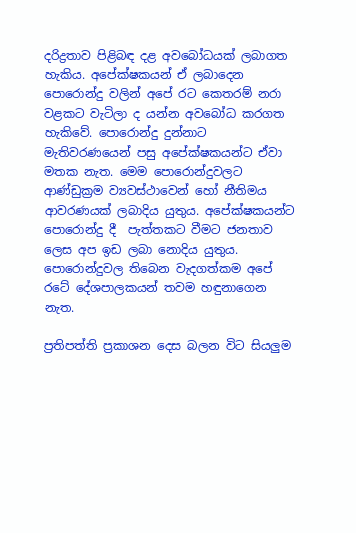දරිද්‍රතාව පිළිබඳ දළ අවබෝධයක් ලබාගත හැකිය. අපේක්ෂකයන් ඒ ලබාදෙන පොරොන්දු වලින් අපේ රට කෙතරම් නරා වළකට වැටිලා ද යන්න අවබෝධ කරගත හැකිවේ. පොරොන්දු දුන්නාට මැතිවරණයෙන් පසු අපේක්ෂකයන්ට ඒවා මතක නැත. මෙම පොරොන්දුවලට ආණ්ඩුක්‍රම ව්‍යවස්ථාවෙන් හෝ නීතිමය ආවරණයක් ලබාදිය යුතුය. අපේක්ෂකයන්ට පොරොන්දු දී  පැත්තකට වීමට ජනතාව ලෙස අප ඉඩ ලබා නොදිය යුතුය. පොරොන්දුවල තිබෙන වැදගත්කම අපේ රටේ දේශපාලකයන් තවම හඳුනාගෙන නැත.

ප්‍රතිපත්ති ප්‍රකාශන දෙස බලන විට සියලුම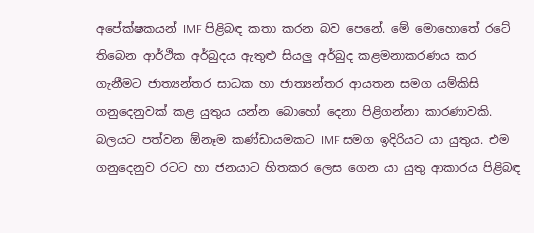අපේක්ෂකයන් IMF පිළිබඳ කතා කරන බව පෙනේ. මේ මොහොතේ රටේ තිබෙන ආර්ථික අර්බුදය ඇතුළු සියලු අර්බුද කළමනාකරණය කර ගැනීමට ජාත්‍යන්තර සාධක හා ජාත්‍යන්තර ආයතන සමග යම්කිසි ගනුදෙනුවක් කළ යුතුය යන්න බොහෝ දෙනා පිළිගන්නා කාරණාවකි. බලයට පත්වන ඕනෑම කණ්ඩායමකට IMF සමග ඉදිරියට යා යුතුය. එම ගනුදෙනුව රටට හා ජනයාට හිතකර ලෙස ගෙන යා යුතු ආකාරය පිළිබඳ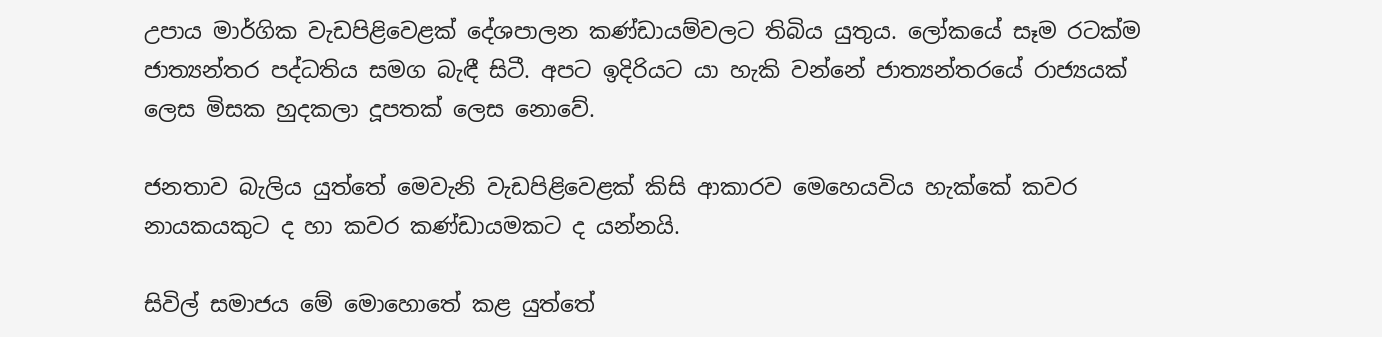උපාය මාර්ගික වැඩපිළිවෙළක් දේශපාලන කණ්ඩායම්වලට තිබිය යුතුය. ලෝකයේ සෑම රටක්ම ජාත්‍යන්තර පද්ධතිය සමග බැඳී සිටී. අපට ඉදිරියට යා හැකි වන්නේ ජාත්‍යන්තරයේ රාජ්‍යයක් ලෙස මිසක හුදකලා දූපතක් ලෙස නොවේ.

ජනතාව බැලිය යුත්තේ මෙවැනි වැඩපිළිවෙළක් කිසි ආකාරව මෙහෙයවිය හැක්කේ කවර නායකයකුට ද හා කවර කණ්ඩායමකට ද යන්නයි.

සිවිල් සමාජය මේ මොහොතේ කළ යුත්තේ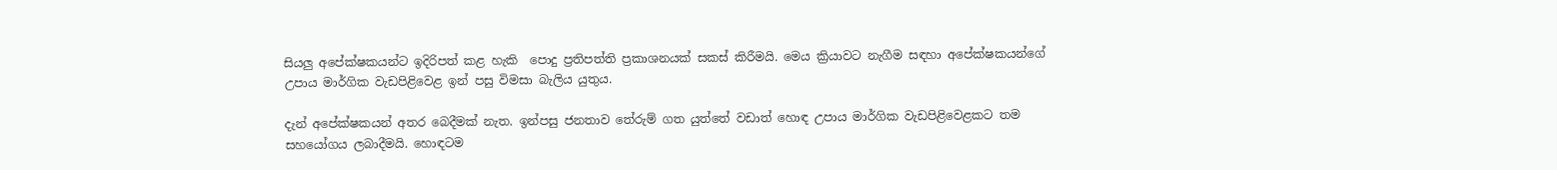සියලු අපේක්ෂකයන්ට ඉදිරිපත් කළ හැකි  පොදු ප්‍රතිපත්ති ප්‍රකාශනයක් සකස් කිරීමයි. මෙය ක්‍රියාවට නැගීම සඳහා අපේක්ෂකයන්ගේ උපාය මාර්ගික වැඩපිළිවෙළ ඉන් පසු විමසා බැලිය යුතුය.

දැන් අපේක්ෂකයන් අතර බෙදීමක් නැත. ඉන්පසු ජනතාව තේරුම් ගත යුත්තේ වඩාත් හොඳ උපාය මාර්ගික වැඩපිළිවෙළකට තම සහයෝගය ලබාදීමයි. හොඳටම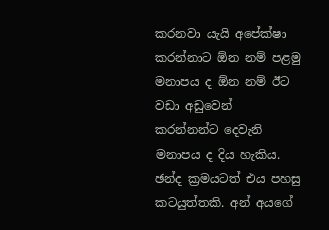කරනවා යැයි අපේක්ෂා කරන්නාට ඕන නම් පළමු මනාපය ද ඕන නම් ඊට වඩා අඩුවෙන් කරන්නන්ට දෙවැනි මනාපය ද දිය හැකිය. ඡන්ද ක්‍රමයටත් එය පහසු කටයුත්තකි. අන් අයගේ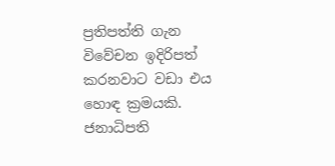ප්‍රතිපත්ති ගැන විවේචන ඉදිරිපත් කරනවාට වඩා එය හොඳ ක්‍රමයකි. ජනාධිපති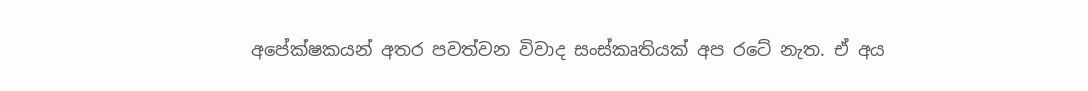අපේක්ෂකයන් අතර පවත්වන විවාද සංස්කෘතියක් අප රටේ නැත. ඒ අය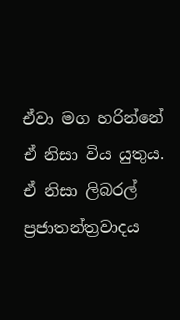ඒවා මග හරින්නේ ඒ නිසා විය යුතුය. ඒ නිසා ලිබරල් ප්‍රජාතන්ත්‍රවාදය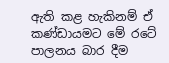ඇති කළ හැකිනම් ඒ කණ්ඩායමට මේ රටේ පාලනය බාර දීම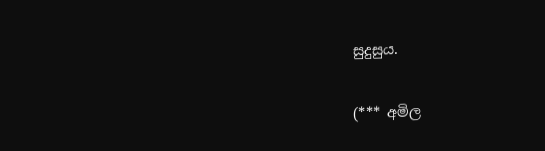සුදුසුය.

(*** අමිල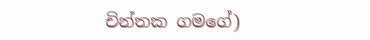චින්තක ගමගේ)